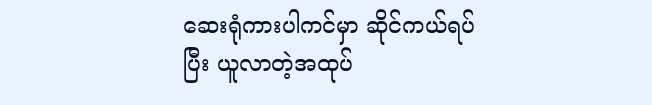ဆေးရုံကားပါကင်မှာ ဆိုင်ကယ်ရပ်ပြီး ယူလာတဲ့အထုပ်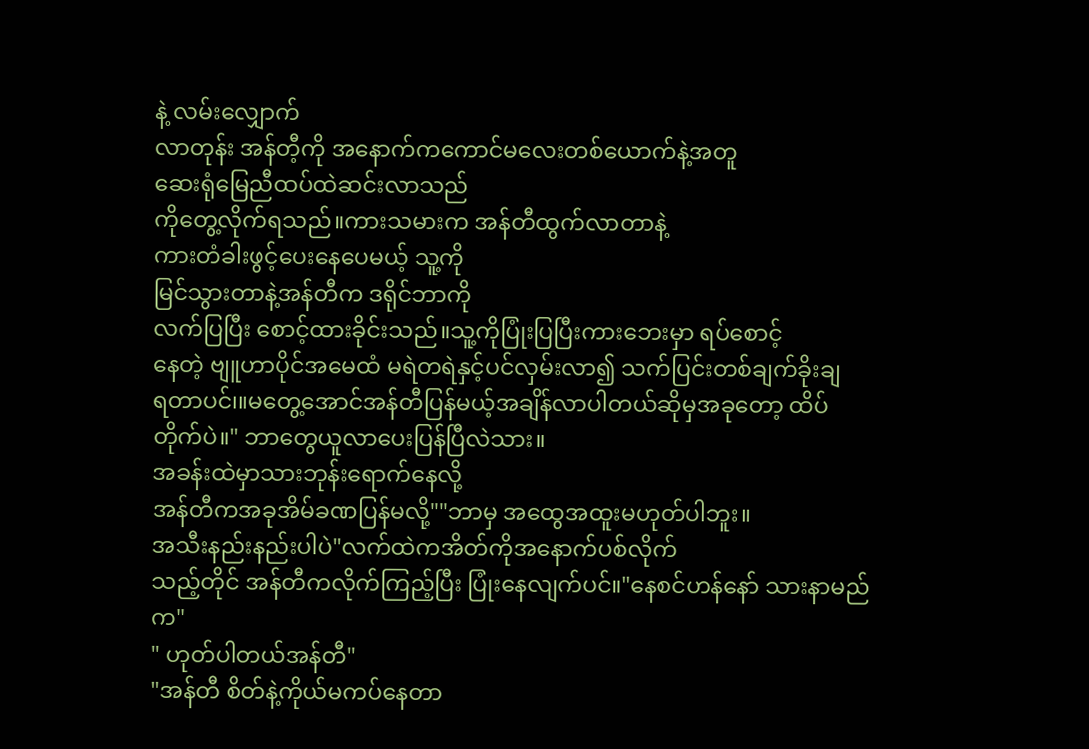နဲ့ လမ်းလျှောက်
လာတုန်း အန်တီ့ကို အနောက်ကကောင်မလေးတစ်ယောက်နဲ့အတူ
ဆေးရုံမြေညီထပ်ထဲဆင်းလာသည်
ကိုတွေ့လိုက်ရသည်။ကားသမားက အန်တီထွက်လာတာနဲ့
ကားတံခါးဖွင့်ပေးနေပေမယ့် သူ့ကို
မြင်သွားတာနဲ့အန်တီက ဒရိုင်ဘာကို
လက်ပြပြီး စောင့်ထားခိုင်းသည်။သူ့ကိုပြုံးပြပြီးကားဘေးမှာ ရပ်စောင့်
နေတဲ့ ဗျူဟာပိုင်အမေထံ မရဲတရဲနှင့်ပင်လှမ်းလာ၍ သက်ပြင်းတစ်ချက်ခိုးချ
ရတာပင်၊။မတွေ့အောင်အန်တီပြန်မယ့်အချိန်လာပါတယ်ဆိုမှအခုတော့ ထိပ်
တိုက်ပဲ။" ဘာတွေယူလာပေးပြန်ပြီလဲသား။
အခန်းထဲမှာသားဘုန်းရောက်နေလို့
အန်တီကအခုအိမ်ခဏပြန်မလို့""ဘာမှ အထွေအထူးမဟုတ်ပါဘူး။
အသီးနည်းနည်းပါပဲ"လက်ထဲကအိတ်ကိုအနောက်ပစ်လိုက်
သည့်တိုင် အန်တီကလိုက်ကြည့်ပြီး ပြုံးနေလျက်ပင်။"နေစင်ဟန်နော် သားနာမည်က"
" ဟုတ်ပါတယ်အန်တီ"
"အန်တီ စိတ်နဲ့ကိုယ်မကပ်နေတာ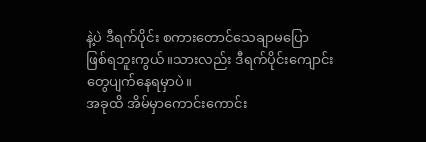နဲ့ပဲ ဒီရက်ပိုင်း စကားတောင်သေချာမပြော
ဖြစ်ရဘူးကွယ်။သားလည်း ဒီရက်ပိုင်းကျောင်းတွေပျက်နေရမှာပဲ။
အခုထိ အိမ်မှာကောင်းကောင်း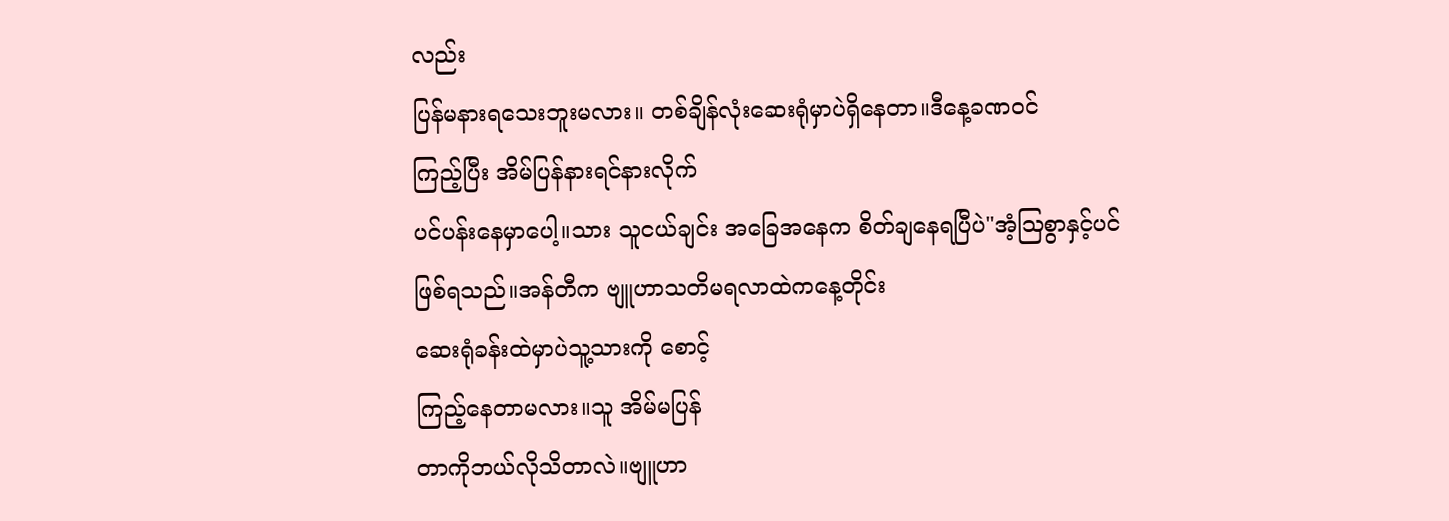လည်း
ပြန်မနားရသေးဘူးမလား။ တစ်ချိန်လုံးဆေးရုံမှာပဲရှိနေတာ။ဒီနေ့ခဏဝင်
ကြည့်ပြီး အိမ်ပြန်နားရင်နားလိုက်
ပင်ပန်းနေမှာပေါ့။သား သူငယ်ချင်း အခြေအနေက စိတ်ချနေရပြီပဲ"အံ့ဩစွာနှင့်ပင်ဖြစ်ရသည်။အန်တီက ဗျူဟာသတိမရလာထဲကနေ့တိုင်း
ဆေးရုံခန်းထဲမှာပဲသူ့သားကို စောင့်
ကြည့်နေတာမလား။သူ အိမ်မပြန်
တာကိုဘယ်လိုသိတာလဲ။ဗျူဟာ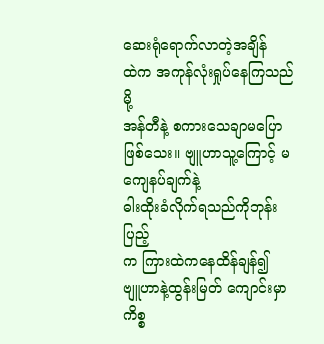ဆေးရုံရောက်လာတဲ့အချိန်
ထဲက အကုန်လုံးရှုပ်နေကြသည်မို့
အန်တီနဲ့ စကားသေချာမပြောဖြစ်သေး။ ဗျူဟာသူ့ကြောင့် မကျေနပ်ချက်နဲ့
ဓါးထိုးခံလိုက်ရသည်ကိုဘုန်းပြည့်
က ကြားထဲကနေထိန်ချန်၍
ဗျူဟာနဲ့ထွန်းမြတ် ကျောင်းမှာ
ကိစ္စ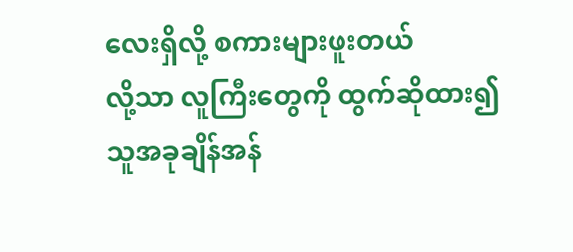လေးရှိလို့ စကားများဖူးတယ်
လို့သာ လူကြီးတွေကို ထွက်ဆိုထား၍
သူအခုချိန်အန်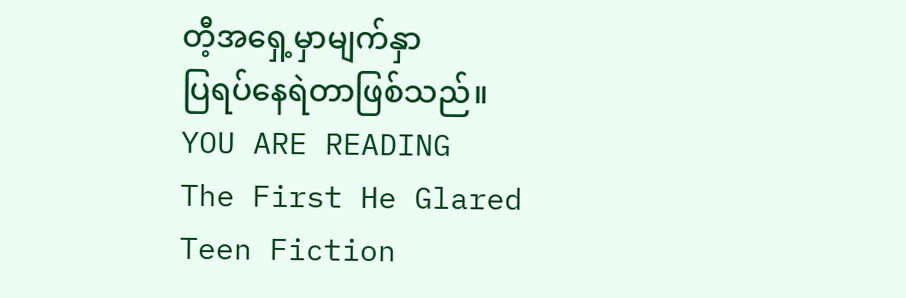တီ့အရှေ့မှာမျက်နှာ
ပြရပ်နေရဲတာဖြစ်သည်။
YOU ARE READING
The First He Glared
Teen Fiction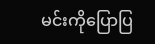မင်းကိုပြောပြ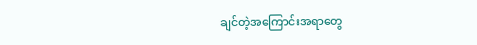ချင်တဲ့အကြောင်းအရာတွေ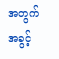အတွက်အခွင့်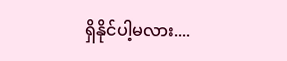ရှိနိုင်ပါ့မလား....